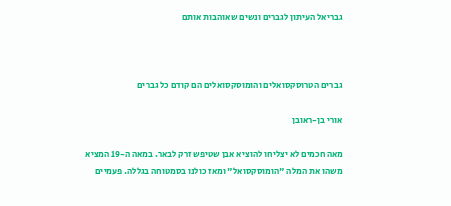גבריאל העיתון לגברים ונשים שאוהבות אותם



גברים הטרוסקסואלים והומוסקסואלים הם קודם כל גברים

אורי בן-ראובן

מאה חכמים לא יצליחו להוציא אבן שטיפש זרק לבאר. במאה ה-19 המציא משהו את המלה "הומוסקסואל" ומאז כולנו בסמטוחה בגללה. פעמיים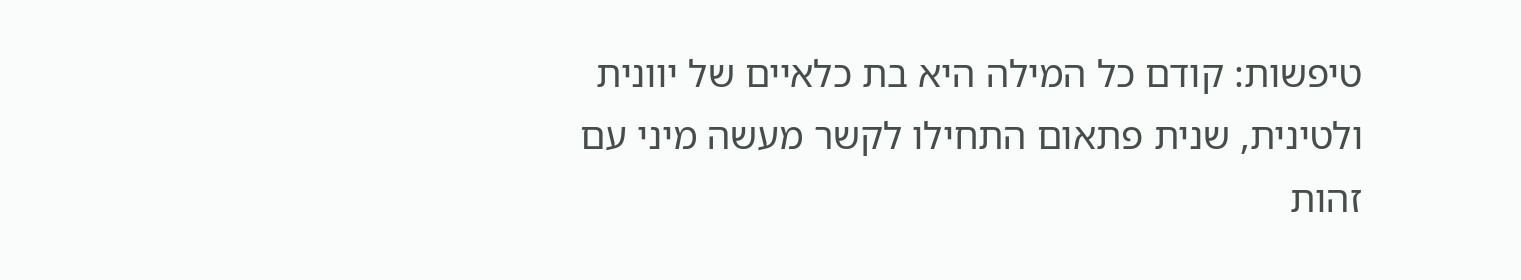טיפשות: קודם כל המילה היא בת כלאיים של יוונית ולטינית, שנית פתאום התחילו לקשר מעשה מיני עם זהות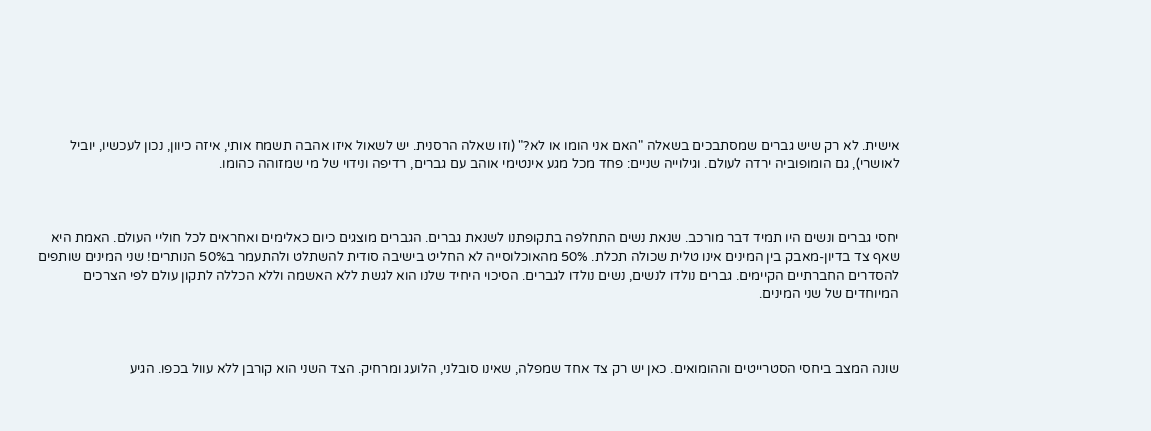אישית. לא רק שיש גברים שמסתבכים בשאלה "האם אני הומו או לא?" (וזו שאלה הרסנית. יש לשאול איזו אהבה תשמח אותי, איזה כיוון, נכון לעכשיו, יוביל לאושרי), גם הומופוביה ירדה לעולם. וגילוייה שניים: פחד מכל מגע אינטימי אוהב עם גברים, רדיפה ונידוי של מי שמזוהה כהומו.



יחסי גברים ונשים היו תמיד דבר מורכב. שנאת נשים התחלפה בתקופתנו לשנאת גברים. הגברים מוצגים כיום כאלימים ואחראים לכל חוליי העולם. האמת היא שאף צד בדיון-מאבק בין המינים אינו טלית שכולה תכלת. 50% מהאוכלוסייה לא החליט בישיבה סודית להשתלט ולהתעמר ב50% הנותרים! שני המינים שותפים להסדרים החברתיים הקיימים. גברים נולדו לנשים, נשים נולדו לגברים. הסיכוי היחיד שלנו הוא לגשת ללא האשמה וללא הכללה לתקון עולם לפי הצרכים המיוחדים של שני המינים.



שונה המצב ביחסי הסטרייטים וההומואים. כאן יש רק צד אחד שמפלה, שאינו סובלני, הלועג ומרחיק. הצד השני הוא קורבן ללא עוול בכפו. הגיע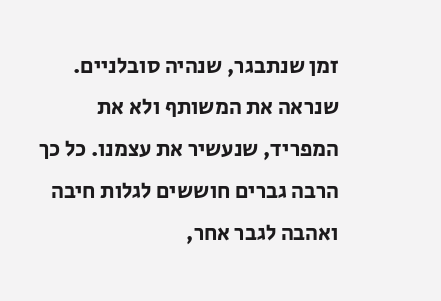זמן שנתבגר, שנהיה סובלניים. שנראה את המשותף ולא את המפריד, שנעשיר את עצמנו. כל כך הרבה גברים חוששים לגלות חיבה ואהבה לגבר אחר,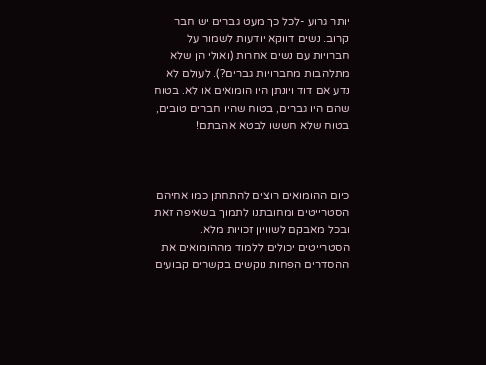יותר גרוע -לכל כך מעט גברים יש חבר קרוב. נשים דווקא יודעות לשמור על חברויות עם נשים אחרות (ואולי הן שלא מתלהבות מחברויות גברים?). לעולם לא נדע אם דוד ויונתן היו הומואים או לא. בטוח שהם היו גברים, בטוח שהיו חברים טובים, בטוח שלא חששו לבטא אהבתם!



כיום ההומואים רוצים להתחתן כמו אחיהם הסטרייטים ומחובתנו לתמוך בשאיפה זאת ובכל מאבקם לשוויון זכויות מלא. הסטרייטים יכולים ללמוד מההומואים את ההסדרים הפחות נוקשים בקשרים קבועים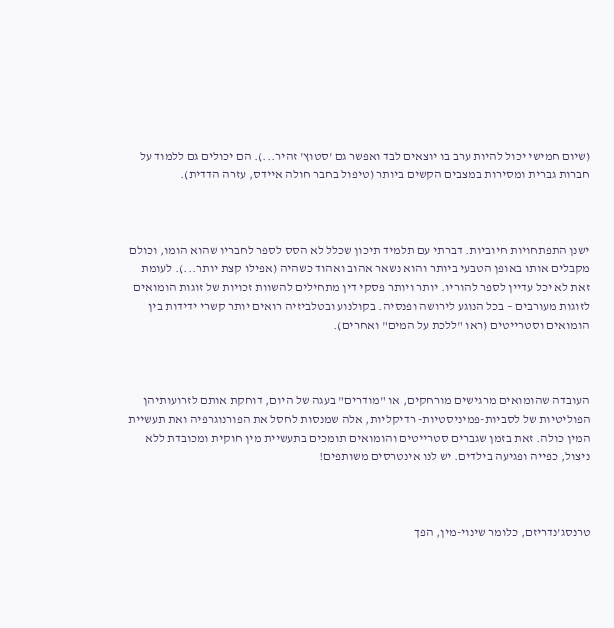(שיום חמישי יכול להיות ערב בו יוצאים לבד ואפשר גם 'סטוץ' זהיר...). הם יכולים גם ללמוד על חברות גברית ומסירות במצבים הקשים ביותר (טיפול בחבר חולה איידס, עזרה הדדית).



ישנן התפתחויות חיוביות. דברתי עם תלמיד תיכון שכלל לא הסס לספר לחבריו שהוא הומו, וכולם מקבלים אותו באופן הטבעי ביותר והוא נשאר אהוב ואהוד כשהיה (אפילו קצת יותר...). לעומת זאת לא יכל עדיין לספר להוריו. יותר ויותר פסקי דין מתחילים להשוות זכויות של זוגות הומואים לזוגות מעורבים – בכל הנוגע לירושה ופנסיה. בקולנוע ובטלביזיה רואים יותר קשרי ידידות בין הומואים וסטרייטים (ראו "ללכת על המים" ואחרים).



העובדה שהומואים מרגישים מורחקים, או "מודרים" בעגה של היום, דוחקת אותם לזרועותיהן הפוליטיות של לסביות-פמיניסטיות- רדיקליות, אלה שמנסות לחסל את הפורנוגרפיה ואת תעשיית המין כולה. זאת בזמן שגברים סטרייטים והומואים תומכים בתעשיית מין חוקית ומכובדת ללא ניצול, כפייה ופגיעה בילדים. יש לנו אינטרסים משותפים!



טרנסג'נדריזם, כלומר שינוי-מין, הפך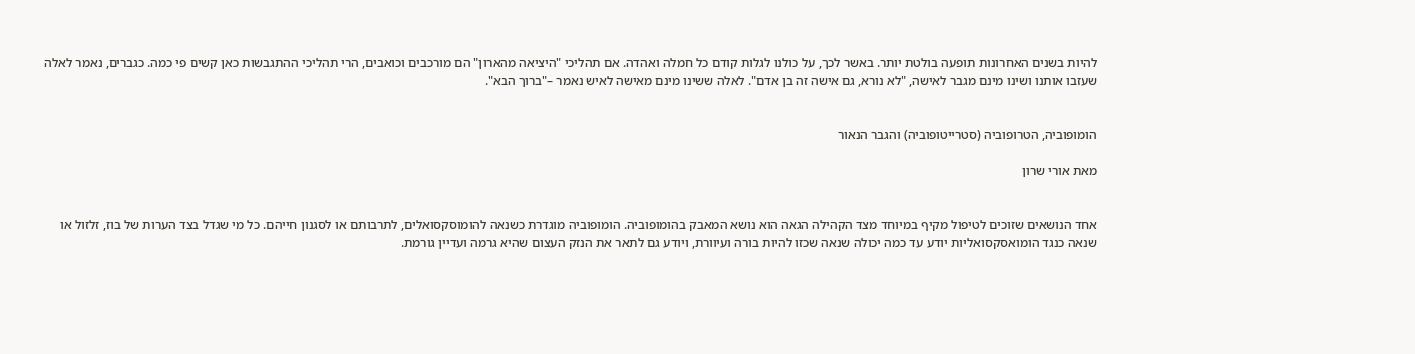להיות בשנים האחרונות תופעה בולטת יותר. באשר לכך, על כולנו לגלות קודם כל חמלה ואהדה. אם תהליכי "היציאה מהארון" הם מורכבים וכואבים, הרי תהליכי ההתגבשות כאן קשים פי כמה. כגברים, נאמר לאלה שעזבו אותנו ושינו מינם מגבר לאישה, "לא נורא, גם אישה זה בן אדם". לאלה ששינו מינם מאישה לאיש נאמר –"ברוך הבא".


הומופוביה, הטרופוביה (סטרייטופוביה) והגבר הנאור

מאת אורי שרון


אחד הנושאים שזוכים לטיפול מקיף במיוחד מצד הקהילה הגאה הוא נושא המאבק בהומופוביה. הומופוביה מוגדרת כשנאה להומוסקסואלים, לתרבותם או לסגנון חייהם. כל מי שגדל בצד הערות של בוז, זלזול או
שנאה כנגד הומואסקסואליות יודע עד כמה יכולה שנאה שכזו להיות בורה ועיוורת, ויודע גם לתאר את הנזק העצום שהיא גרמה ועדיין גורמת.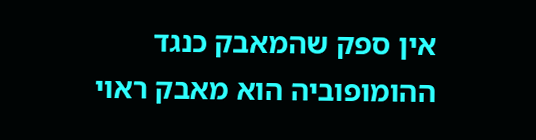אין ספק שהמאבק כנגד ההומופוביה הוא מאבק ראוי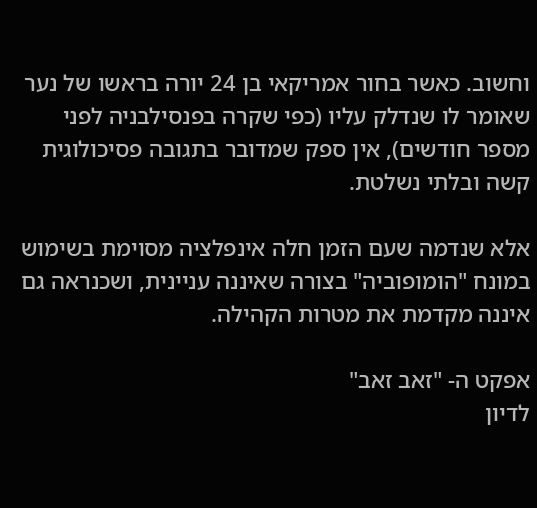וחשוב. כאשר בחור אמריקאי בן 24 יורה בראשו של נער שאומר לו שנדלק עליו (כפי שקרה בפנסילבניה לפני מספר חודשים), אין ספק שמדובר בתגובה פסיכולוגית
קשה ובלתי נשלטת.

אלא שנדמה שעם הזמן חלה אינפלציה מסוימת בשימוש במונח "הומופוביה" בצורה שאיננה עניינית, ושכנראה גם איננה מקדמת את מטרות הקהילה.

אפקט ה- "זאב זאב"
לדיון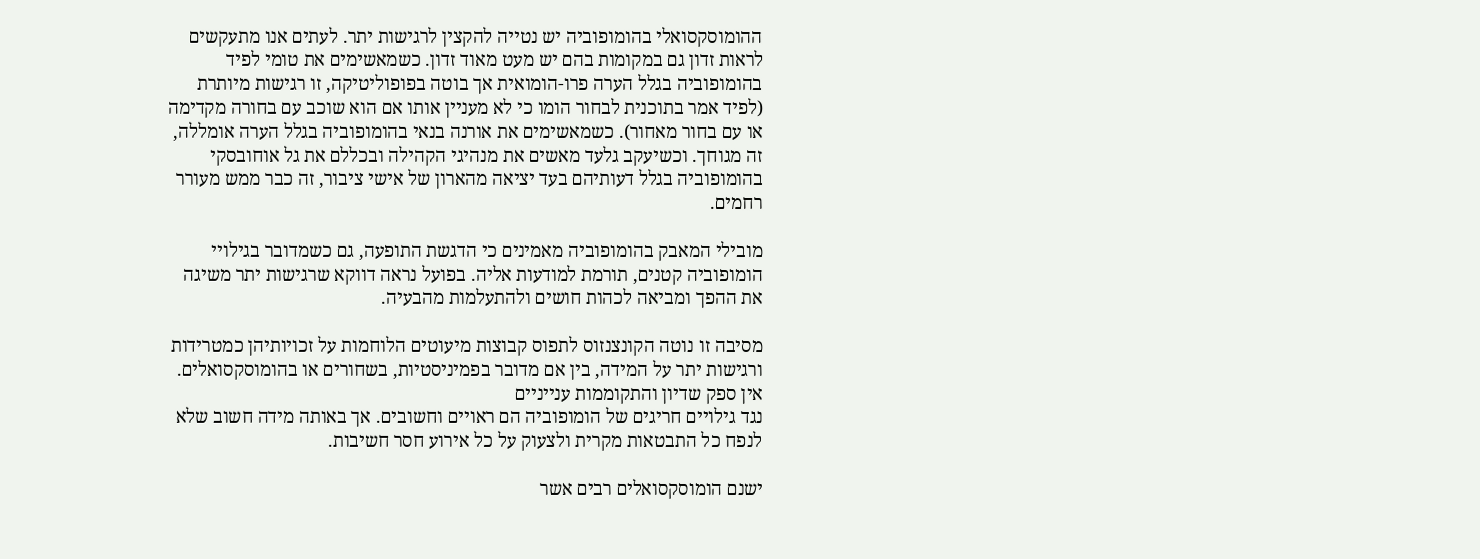ההומוסקסואלי בהומופוביה יש נטייה להקצין לרגישות יתר. לעתים אנו מתעקשים לראות זדון גם במקומות בהם יש מעט מאוד זדון. כשמאשימים את טומי לפיד בהומופוביה בגלל הערה פרו-הומואית אך בוטה בפופוליטיקה, זו רגישות מיותרת (לפיד אמר בתוכנית לבחור הומו כי לא מעניין אותו אם הוא שוכב עם בחורה מקדימה או עם בחור מאחור). כשמאשימים את אורנה בנאי בהומופוביה בגלל הערה אומללה, זה מגוחך. וכשיעקב גלעד מאשים את מנהיגי הקהילה ובכללם את גל אוחובסקי בהומופוביה בגלל דעותיהם בעד יציאה מהארון של אישי ציבור, זה כבר ממש מעורר רחמים.

מובילי המאבק בהומופוביה מאמינים כי הדגשת התופעה, גם כשמדובר בגילויי הומופוביה קטנים, תורמת למודעות אליה. בפועל נראה דווקא שרגישות יתר משיגה את ההפך ומביאה לכהות חושים ולהתעלמות מהבעיה.

מסיבה זו נוטה הקונצנזוס לתפוס קבוצות מיעוטים הלוחמות על זכויותיהן כמטרידות ורגישות יתר על המידה, בין אם מדובר בפמיניסטיות, בשחורים או בהומוסקסואלים. אין ספק שדיון והתקוממות ענייניים
נגד גילויים חריגים של הומופוביה הם ראויים וחשובים. אך באותה מידה חשוב שלא לנפח כל התבטאות מקרית ולצעוק על כל אירוע חסר חשיבות.

ישנם הומוסקסואלים רבים אשר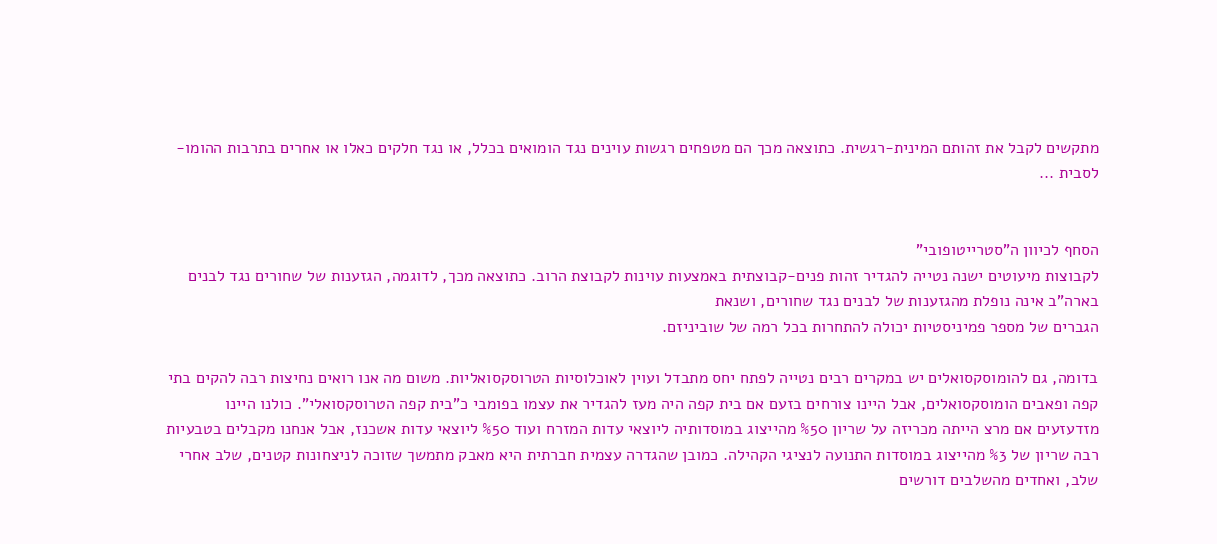מתקשים לקבל את זהותם המינית-רגשית. כתוצאה מכך הם מטפחים רגשות עוינים נגד הומואים בכלל, או נגד חלקים כאלו או אחרים בתרבות ההומו-לסבית ...


הסחף לכיוון ה"סטרייטופובי"
לקבוצות מיעוטים ישנה נטייה להגדיר זהות פנים-קבוצתית באמצעות עוינות לקבוצת הרוב. כתוצאה מכך, לדוגמה, הגזענות של שחורים נגד לבנים בארה"ב אינה נופלת מהגזענות של לבנים נגד שחורים, ושנאת
הגברים של מספר פמיניסטיות יכולה להתחרות בכל רמה של שוביניזם.

בדומה, גם להומוסקסואלים יש במקרים רבים נטייה לפתח יחס מתבדל ועוין לאוכלוסיות הטרוסקסואליות. משום מה אנו רואים נחיצות רבה להקים בתי קפה ופאבים הומוסקסואלים, אבל היינו צורחים בזעם אם בית קפה היה מעז להגדיר את עצמו בפומבי כ"בית קפה הטרוסקסואלי". כולנו היינו מזדעזעים אם מרצ הייתה מכריזה על שריון %50 מהייצוג במוסדותיה ליוצאי עדות המזרח ועוד %50 ליוצאי עדות אשכנז, אבל אנחנו מקבלים בטבעיות רבה שריון של %3 מהייצוג במוסדות התנועה לנציגי הקהילה. כמובן שהגדרה עצמית חברתית היא מאבק מתמשך שזוכה לניצחונות קטנים, שלב אחרי שלב, ואחדים מהשלבים דורשים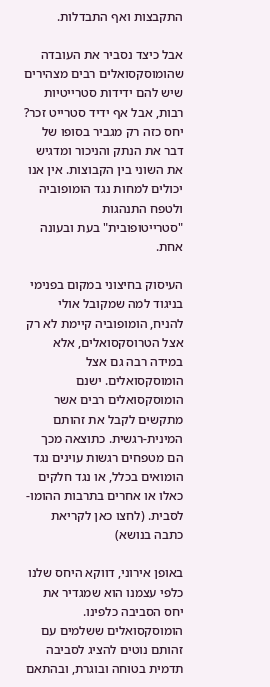התקבצות ואף התבדלות.

אבל כיצד נסביר את העובדה שהומוסקסואלים רבים מצהירים שיש להם ידידות סטרייטיות רבות, אבל אף ידיד סטרייט זכר? יחס כזה רק מגביר בסופו של דבר את הנתק והניכור ומדגיש את השוני בין הקבוצות. אין אנו יכולים למחות נגד הומופוביה ולטפח התנהגות "סטרייטופובית" בעת ובעונה אחת.

העיסוק בחיצוני במקום בפנימי
בניגוד למה שמקובל אולי להניח, הומופוביה קיימת לא רק אצל הטרוסקסואלים, אלא במידה רבה גם אצל הומוסקסואלים. ישנם הומוסקסואלים רבים אשר מתקשים לקבל את זהותם המינית-רגשית. כתוצאה מכך הם מטפחים רגשות עוינים נגד הומואים בכלל, או נגד חלקים כאלו או אחרים בתרבות ההומו-לסבית. (לחצו כאן לקריאת כתבה בנושא)

באופן אירוני, דווקא היחס שלנו כלפי עצמנו הוא שמגדיר את יחס הסביבה כלפינו. הומוסקסואלים ששלמים עם זהותם נוטים להציג לסביבה תדמית בטוחה ובוגרת, ובהתאם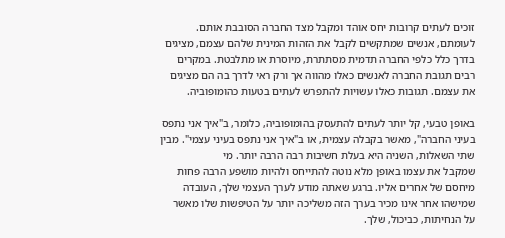זוכים לעתים קרובות יחס אוהד ומקבל מצד החברה הסובבת אותם. לעומתם, אנשים שמתקשים לקבל את הזהות המינית שלהם עצמם, מציגים בדרך כלל כלפי החברה תדמית מסתתרת, מיוסרת או מתלבטת. במקרים רבים תגובת החברה לאנשים כאלו מהווה אך ורק ראי לדרך בה הם מציגים את עצמם. תגובות כאלו עשויות להתפרש לעתים בטעות כהומופוביה.

באופן טבעי, קל יותר לעתים להתעסק בהומופוביה, כלומר, ב"איך אני נתפס בעיני החברה", מאשר בקבלה עצמית, או ב"איך אני נתפס בעיני עצמי". מבין שתי השאלות, השניה היא בעלת חשיבות רבה הרבה יותר. מי
שמקבל את עצמו באופן מלא נוטה להתייחס ולהיות מושפע הרבה פחות מיחסם של אחרים אליו. ברגע שאתה מודע לערך העצמי שלך, העובדה שמישהו אחר אינו מכיר בערך הזה משליכה יותר על הטיפשות שלו מאשר על הנחיתות, כביכול, שלך.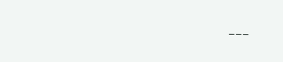---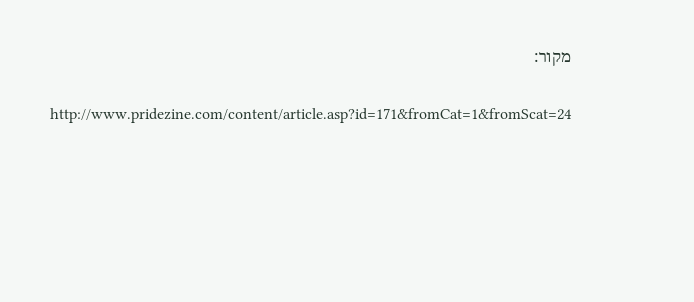מקור:

http://www.pridezine.com/content/article.asp?id=171&fromCat=1&fromScat=24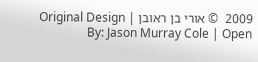2009  © אורי בן ראובן | Original Design By: Jason Murray Cole | Open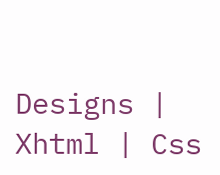Designs | Xhtml | Css